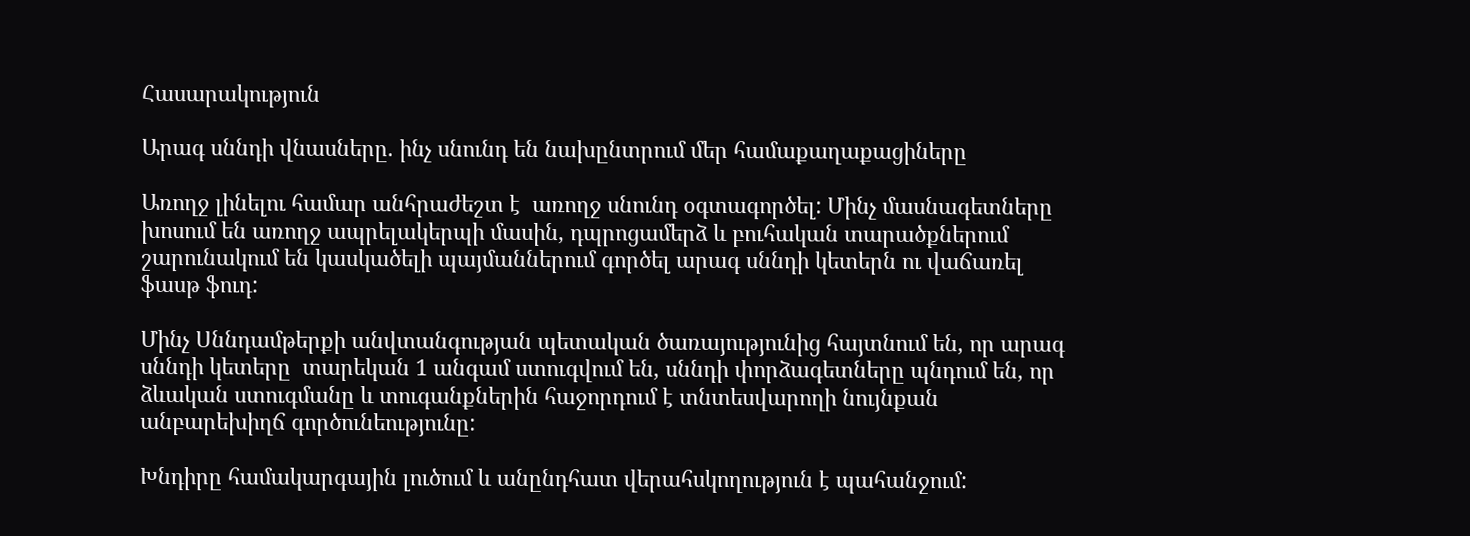Հասարակություն

Արագ սննդի վնասները. ինչ սնունդ են նախընտրում մեր համաքաղաքացիները

Առողջ լինելու համար անհրաժեշտ է  առողջ սնունդ օգտագործել: Մինչ մասնագետները խոսում են առողջ ապրելակերպի մասին, դպրոցամերձ և բուհական տարածքներում շարունակում են կասկածելի պայմաններում գործել արագ սննդի կետերն ու վաճառել ֆասթ ֆուդ:

Մինչ Սննդամթերքի անվտանգության պետական ծառայությունից հայտնում են, որ արագ սննդի կետերը  տարեկան 1 անգամ ստուգվում են, սննդի փորձագետները պնդում են, որ ձևական ստուգմանը և տուգանքներին հաջորդում է տնտեսվարողի նույնքան անբարեխիղճ գործունեությունը:

Խնդիրը համակարգային լուծում և անընդհատ վերահսկողություն է պահանջում: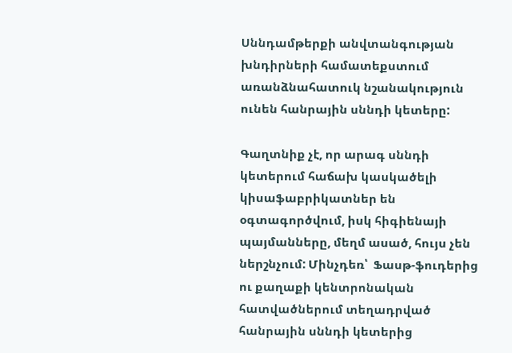Սննդամթերքի անվտանգության խնդիրների համատեքստում առանձնահատուկ նշանակություն ունեն հանրային սննդի կետերը:

Գաղտնիք չէ, որ արագ սննդի կետերում հաճախ կասկածելի կիսաֆաբրիկատներ են օգտագործվում, իսկ հիգիենայի պայմանները, մեղմ ասած, հույս չեն ներշնչում: Մինչդեռ՝  Ֆասթ-ֆուդերից ու քաղաքի կենտրոնական հատվածներում տեղադրված հանրային սննդի կետերից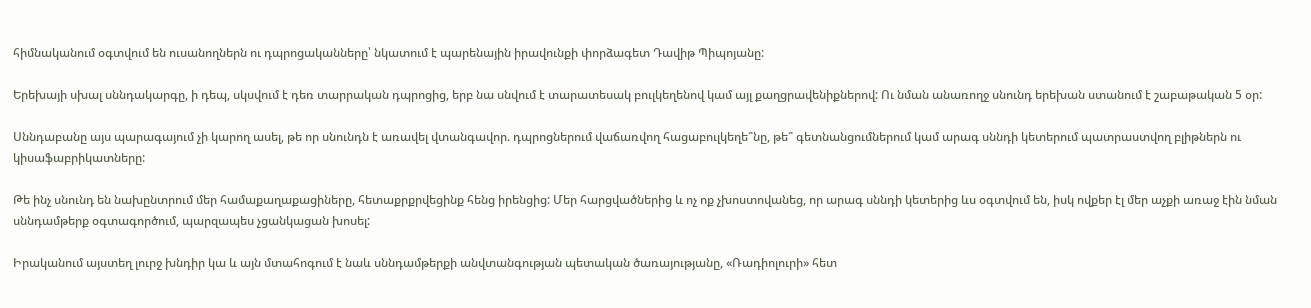հիմնականում օգտվում են ուսանողներն ու դպրոցականները՝ նկատում է պարենային իրավունքի փորձագետ Դավիթ Պիպոյանը:

Երեխայի սխալ սննդակարգը, ի դեպ, սկսվում է դեռ տարրական դպրոցից, երբ նա սնվում է տարատեսակ բուլկեղենով կամ այլ քաղցրավենիքներով: Ու նման անառողջ սնունդ երեխան ստանում է շաբաթական 5 օր:

Սննդաբանը այս պարագայում չի կարող ասել, թե որ սնունդն է առավել վտանգավոր. դպրոցներում վաճառվող հացաբուլկեղե՞նը, թե՞ գետնանցումներում կամ արագ սննդի կետերում պատրաստվող բլիթներն ու կիսաֆաբրիկատները:

Թե ինչ սնունդ են նախընտրում մեր համաքաղաքացիները, հետաքրքրվեցինք հենց իրենցից: Մեր հարցվածներից և ոչ ոք չխոստովանեց, որ արագ սննդի կետերից ևս օգտվում են, իսկ ովքեր էլ մեր աչքի առաջ էին նման սննդամթերք օգտագործում, պարզապես չցանկացան խոսել:

Իրականում այստեղ լուրջ խնդիր կա և այն մտահոգում է նաև սննդամթերքի անվտանգության պետական ծառայությանը, «Ռադիոլուրի» հետ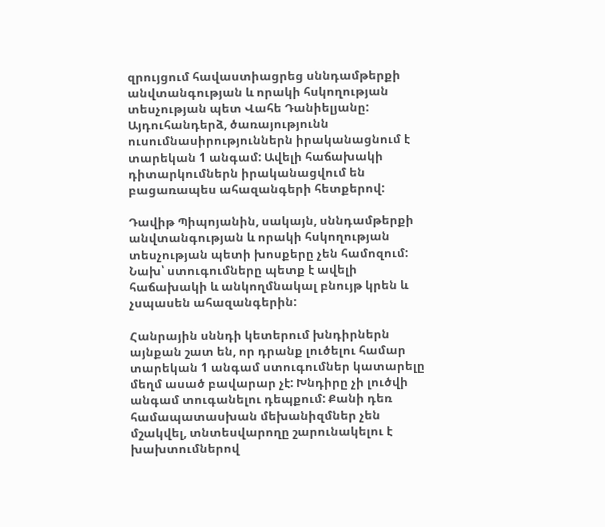զրույցում հավաստիացրեց սննդամթերքի անվտանգության և որակի հսկողության տեսչության պետ Վահե Դանիելյանը: Այդուհանդերձ, ծառայությունն ուսումնասիրություններն իրականացնում է տարեկան 1 անգամ: Ավելի հաճախակի դիտարկումներն իրականացվում են բացառապես ահազանգերի հետքերով:

Դավիթ Պիպոյանին, սակայն, սննդամթերքի անվտանգության և որակի հսկողության տեսչության պետի խոսքերը չեն համոզում: Նախ՝ ստուգումները պետք է ավելի հաճախակի և անկողմնակալ բնույթ կրեն և չսպասեն ահազանգերին:

Հանրային սննդի կետերում խնդիրներն այնքան շատ են, որ դրանք լուծելու համար տարեկան 1 անգամ ստուգումներ կատարելը մեղմ ասած բավարար չէ: Խնդիրը չի լուծվի անգամ տուգանելու դեպքում: Քանի դեռ համապատասխան մեխանիզմներ չեն մշակվել, տնտեսվարողը շարունակելու է խախտումներով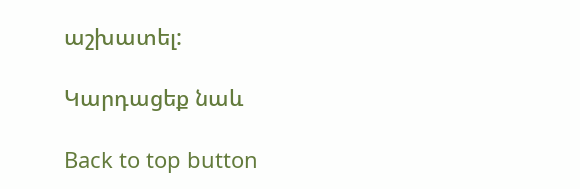աշխատել:

Կարդացեք նաև

Back to top button